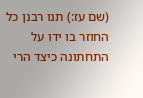(שם עז:) תנו רבנן כל החוזר בו ידו על התחתונה כיצד הרי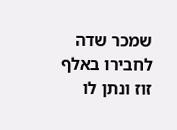שמכר שדה לחבירו באלף זוז ונתן לו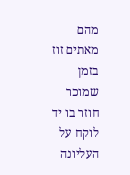מהם מאתים זוז בזמן שמוכר חוזר בו יד לוקח על העליונה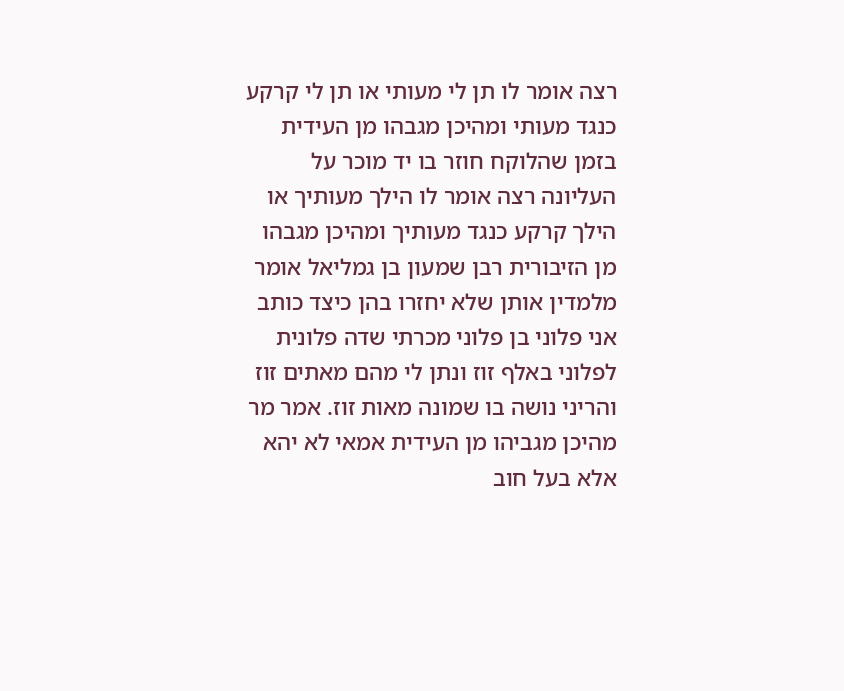רצה אומר לו תן לי מעותי או תן לי קרקע כנגד מעותי ומהיכן מגבהו מן העידית בזמן שהלוקח חוזר בו יד מוכר על העליונה רצה אומר לו הילך מעותיך או הילך קרקע כנגד מעותיך ומהיכן מגבהו מן הזיבורית רבן שמעון בן גמליאל אומר מלמדין אותן שלא יחזרו בהן כיצד כותב אני פלוני בן פלוני מכרתי שדה פלונית לפלוני באלף זוז ונתן לי מהם מאתים זוז והריני נושה בו שמונה מאות זוז. אמר מר מהיכן מגביהו מן העידית אמאי לא יהא אלא בעל חוב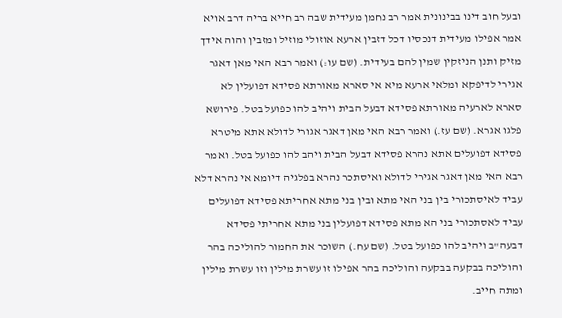ובעל חוב דינו בבינונית אמר רב נחמן מעידית שבה רב חייא בריה דרב אויא אמר אפילו מעידית דנכסיו דכל דזבין ארעא אוזולי מוזיל ומזבין והוה אידך מזיק ותנן הניזקין שמין להם בעידית. (שם עו:) ואמר רבא האי מאן דאגר אגירי לדיפקא ומלאי ארעא מיא אי סארא מאורתא פסידא דפועלין לא סארא לארעיה מאורתא פסידא דבעל הבית ויהיב להו כפועל בטל. פירושא פלגו אגרא. (שם עז.) ואמר רבא האי מאן דאגר אגורי לדולא אתא מיטרא פסידא דפועלים אתא נהרא פסידא דבעל הבית ויהב להו כפועל בטל. ואמר רבא האי מאן דאגר אגירי לדולא ואיסתכר נהרא בפלגיה דיומא אי נהרא דלא עביד לאיסתכורי בין בני האי מתא ובין בני מתא אחריתא פסידא דפועלים עביד לאסתכורי בני הא מתא פסידא דפועלין בני מתא אחריתי פסידא דבעה"ב ויהיב להו כפועל בטל. (שם עח.) השוכר את החמור להוליכה בהר והוליכה בבקעה בבקעה והוליכה בהר אפילו זו עשרת מילין וזו עשרת מילין ומתה חייב.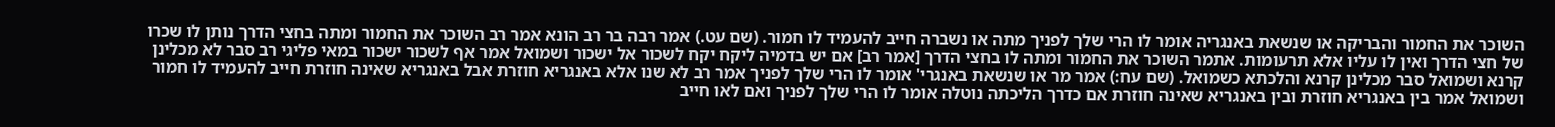השוכר את החמור והבריקה או שנשאת באנגריה אומר לו הרי שלך לפניך מתה או נשברה חייב להעמיד לו חמור. (שם עט.) אמר רבה בר רב הונא אמר רב השוכר את החמור ומתה בחצי הדרך נותן לו שכרו של חצי הדרך ואין לו עליו אלא תרעומות. אתמר השוכר את החמור ומתה לו בחצי הדרך [אמר רב] אם יש בדמיה ליקח יקח לשכור אל ישכור ושמואל אמר אף לשכור ישכור במאי פליגי רב סבר לא מכלינן קרנא ושמואל סבר מכלינן קרנא והלכתא כשמואל. (שם עח:) אמר מר או שנשאת באנגרי' אומר לו הרי שלך לפניך אמר רב לא שנו אלא באנגריא חוזרת אבל באנגריא שאינה חוזרת חייב להעמיד לו חמור ושמואל אמר בין באנגריא חוזרת ובין באנגריא שאינה חוזרת אם כדרך הליכתה נוטלה אומר לו הרי שלך לפניך ואם לאו חייב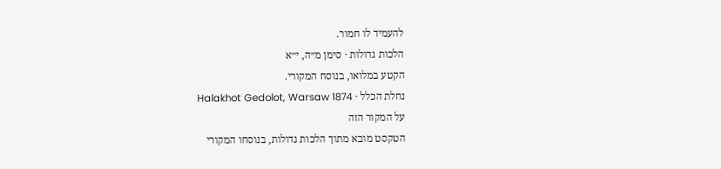להעמיד לו חמור.
הלכות גדולות · סימן מ״ה, י״א
הקטע במלואו, בנוסח המקורי.
נחלת הכלל · Halakhot Gedolot, Warsaw 1874
על המקור הזה
הטקסט מובא מתוך הלכות גדולות, בנוסחו המקורי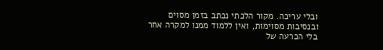ובלי עריכה. מקור הלכתי נכתב בזמן מסוים ובנסיבות מסוימות, ואין ללמוד ממנו למקרה אחר בלי הכרעה של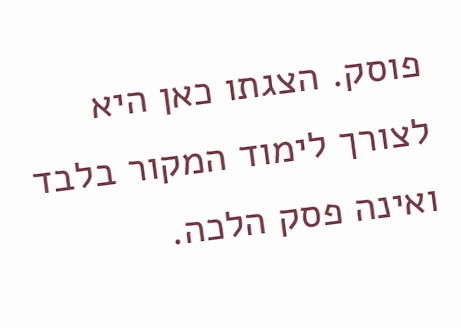פוסק. הצגתו כאן היא לצורך לימוד המקור בלבד ואינה פסק הלכה.